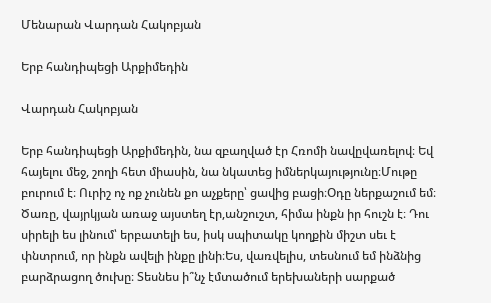Մենարան Վարդան Հակոբյան

Երբ հանդիպեցի Արքիմեդին

Վարդան Հակոբյան

Երբ հանդիպեցի Արքիմեդին, նա զբաղված էր Հռոմի նավըվառելով։ Եվ հայելու մեջ, շողի հետ միասին, նա նկատեց իմներկայությունը։Մութը բուրում է։ Ուրիշ ոչ ոք չունեն քո աչքերը՝ ցավից բացի։Օդը ներքաշում եմ։ Ծառը, վայրկյան առաջ այստեղ էր,անշուշտ, հիմա ինքն իր հուշն է։ Դու սիրելի ես լինում՝ երբատելի ես, իսկ սպիտակը կողքին միշտ սեւ է փնտրում, որ ինքն ավելի ինքը լինի։Ես, վառվելիս, տեսնում եմ ինձնից բարձրացող ծուխը։ Տեսնես ի՞նչ էմտածում երեխաների սարքած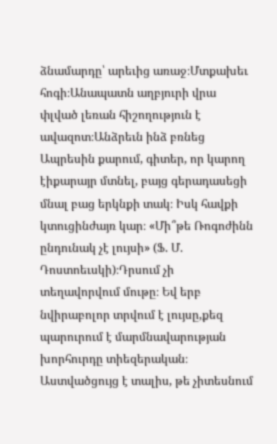ձնամարդը՝ արեւից առաջ։Մտքախեւ հոգի։Անապատն աղբյուրի վրա փլված լեռան հիշողություն է ավազոտ։Անձրեւն ինձ բռնեց Ապրեսին քարում, գիտեր, որ կարող էիքարայր մտնել, բայց գերադասեցի մնալ բաց երկնքի տակ։ Իսկ հավքի կտուցինժայռ կար։ «Մի՞թե Ռոգոժինն ընդունակ չէ լույսի» (Ֆ. Մ. Դոստոեւսկի)։Դրսում չի տեղավորվում մութը։ Եվ երբ նվիրաբոլոր տրվում է լույսը,քեզ պարուրում է մարմնավարության խորհուրդը տիեզերական։ Աստվածցույց է տալիս, թե չիտեսնում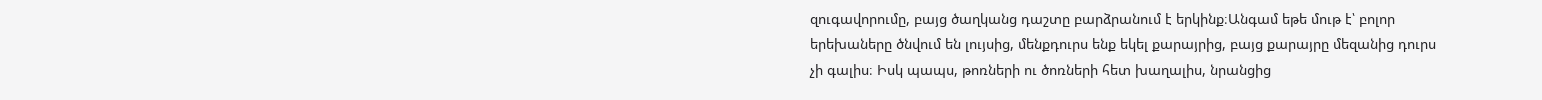զուգավորումը, բայց ծաղկանց դաշտը բարձրանում է երկինք։Անգամ եթե մութ է՝ բոլոր երեխաները ծնվում են լույսից, մենքդուրս ենք եկել քարայրից, բայց քարայրը մեզանից դուրս չի գալիս։ Իսկ պապս, թոռների ու ծոռների հետ խաղալիս, նրանցից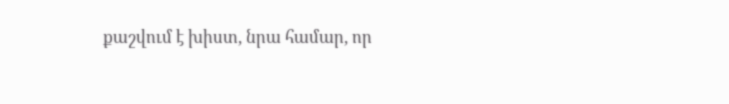քաշվում է խիստ, նրա համար, որ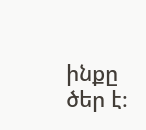ինքը ծեր է։